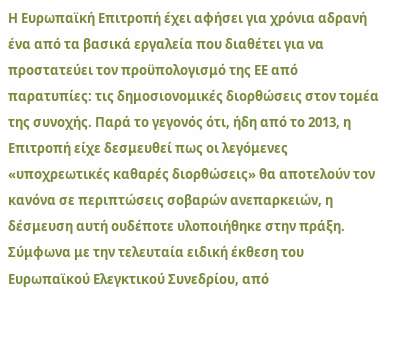Η Ευρωπαϊκή Επιτροπή έχει αφήσει για χρόνια αδρανή ένα από τα βασικά εργαλεία που διαθέτει για να προστατεύει τον προϋπολογισμό της ΕΕ από παρατυπίες: τις δημοσιονομικές διορθώσεις στον τομέα της συνοχής. Παρά το γεγονός ότι, ήδη από το 2013, η Επιτροπή είχε δεσμευθεί πως οι λεγόμενες «υποχρεωτικές καθαρές διορθώσεις» θα αποτελούν τον κανόνα σε περιπτώσεις σοβαρών ανεπαρκειών, η δέσμευση αυτή ουδέποτε υλοποιήθηκε στην πράξη. Σύμφωνα με την τελευταία ειδική έκθεση του Ευρωπαϊκού Ελεγκτικού Συνεδρίου, από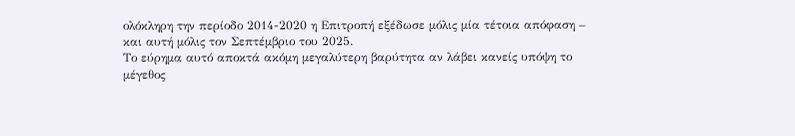ολόκληρη την περίοδο 2014-2020 η Επιτροπή εξέδωσε μόλις μία τέτοια απόφαση – και αυτή μόλις τον Σεπτέμβριο του 2025.
Το εύρημα αυτό αποκτά ακόμη μεγαλύτερη βαρύτητα αν λάβει κανείς υπόψη το μέγεθος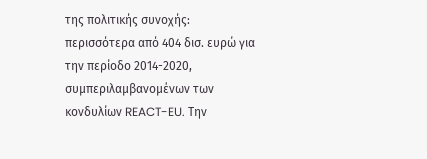της πολιτικής συνοχής: περισσότερα από 404 δισ. ευρώ για την περίοδο 2014-2020, συμπεριλαμβανομένων των κονδυλίων REACT-EU. Την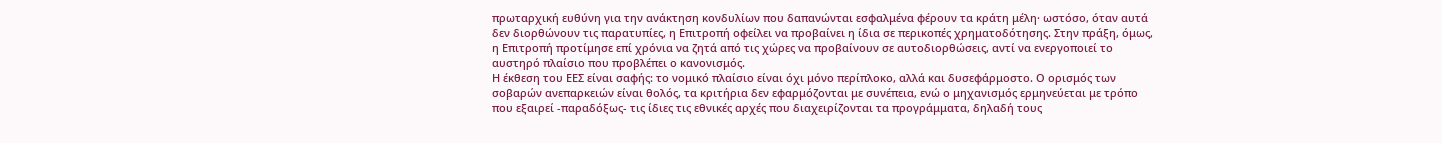πρωταρχική ευθύνη για την ανάκτηση κονδυλίων που δαπανώνται εσφαλμένα φέρουν τα κράτη μέλη· ωστόσο, όταν αυτά δεν διορθώνουν τις παρατυπίες, η Επιτροπή οφείλει να προβαίνει η ίδια σε περικοπές χρηματοδότησης. Στην πράξη, όμως, η Επιτροπή προτίμησε επί χρόνια να ζητά από τις χώρες να προβαίνουν σε αυτοδιορθώσεις, αντί να ενεργοποιεί το αυστηρό πλαίσιο που προβλέπει ο κανονισμός.
Η έκθεση του ΕΕΣ είναι σαφής: το νομικό πλαίσιο είναι όχι μόνο περίπλοκο, αλλά και δυσεφάρμοστο. Ο ορισμός των σοβαρών ανεπαρκειών είναι θολός, τα κριτήρια δεν εφαρμόζονται με συνέπεια, ενώ ο μηχανισμός ερμηνεύεται με τρόπο που εξαιρεί -παραδόξως- τις ίδιες τις εθνικές αρχές που διαχειρίζονται τα προγράμματα, δηλαδή τους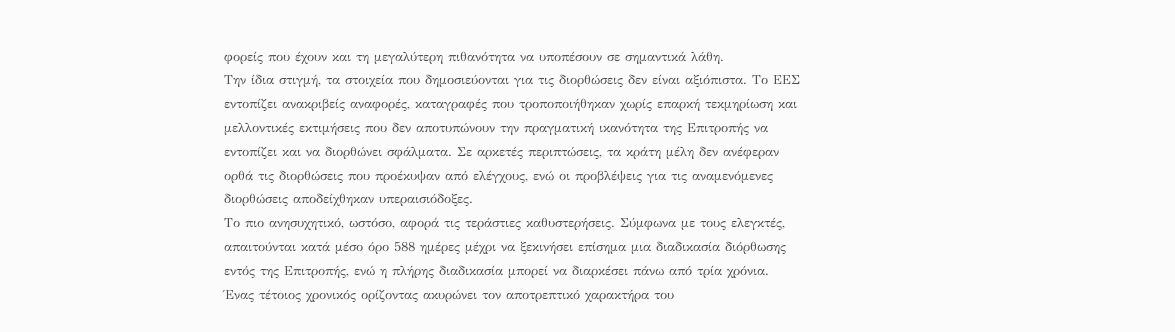φορείς που έχουν και τη μεγαλύτερη πιθανότητα να υποπέσουν σε σημαντικά λάθη.
Την ίδια στιγμή, τα στοιχεία που δημοσιεύονται για τις διορθώσεις δεν είναι αξιόπιστα. Το ΕΕΣ εντοπίζει ανακριβείς αναφορές, καταγραφές που τροποποιήθηκαν χωρίς επαρκή τεκμηρίωση και μελλοντικές εκτιμήσεις που δεν αποτυπώνουν την πραγματική ικανότητα της Επιτροπής να εντοπίζει και να διορθώνει σφάλματα. Σε αρκετές περιπτώσεις, τα κράτη μέλη δεν ανέφεραν ορθά τις διορθώσεις που προέκυψαν από ελέγχους, ενώ οι προβλέψεις για τις αναμενόμενες διορθώσεις αποδείχθηκαν υπεραισιόδοξες.
Το πιο ανησυχητικό, ωστόσο, αφορά τις τεράστιες καθυστερήσεις. Σύμφωνα με τους ελεγκτές, απαιτούνται κατά μέσο όρο 588 ημέρες μέχρι να ξεκινήσει επίσημα μια διαδικασία διόρθωσης εντός της Επιτροπής, ενώ η πλήρης διαδικασία μπορεί να διαρκέσει πάνω από τρία χρόνια. Ένας τέτοιος χρονικός ορίζοντας ακυρώνει τον αποτρεπτικό χαρακτήρα του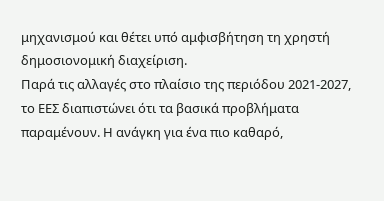μηχανισμού και θέτει υπό αμφισβήτηση τη χρηστή δημοσιονομική διαχείριση.
Παρά τις αλλαγές στο πλαίσιο της περιόδου 2021-2027, το ΕΕΣ διαπιστώνει ότι τα βασικά προβλήματα παραμένουν. Η ανάγκη για ένα πιο καθαρό,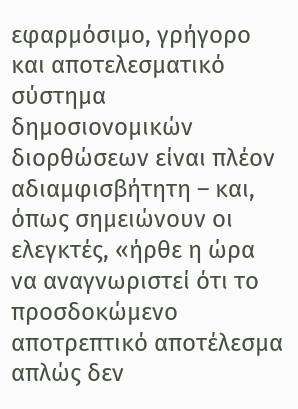εφαρμόσιμο, γρήγορο και αποτελεσματικό σύστημα δημοσιονομικών διορθώσεων είναι πλέον αδιαμφισβήτητη – και, όπως σημειώνουν οι ελεγκτές, «ήρθε η ώρα να αναγνωριστεί ότι το προσδοκώμενο αποτρεπτικό αποτέλεσμα απλώς δεν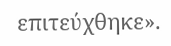επιτεύχθηκε».